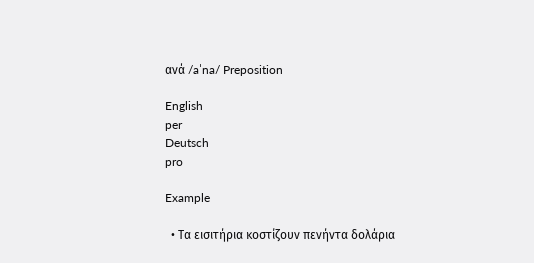ανά /aˈna/ Preposition

English
per
Deutsch
pro

Example

  • Τα εισιτήρια κοστίζουν πενήντα δολάρια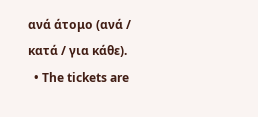ανά άτομο (ανά / κατά / για κάθε).
  • The tickets are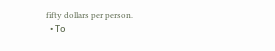fifty dollars per person.
  • Το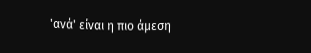'ανά' είναι η πιο άμεση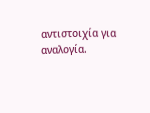αντιστοιχία για αναλογία.